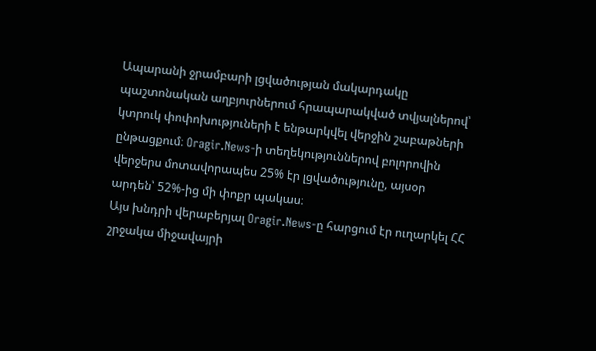Ապարանի ջրամբարի լցվածության մակարդակը պաշտոնական աղբյուրներում հրապարակված տվյալներով՝ կտրուկ փոփոխություների է ենթարկվել վերջին շաբաթների ընթացքում։ Oragir.News-ի տեղեկություններով բոլորովին վերջերս մոտավորապես 25% էր լցվածությունը, այսօր արդեն՝ 52%-ից մի փոքր պակաս։
Այս խնդրի վերաբերյալ Oragir.News-ը հարցում էր ուղարկել ՀՀ շրջակա միջավայրի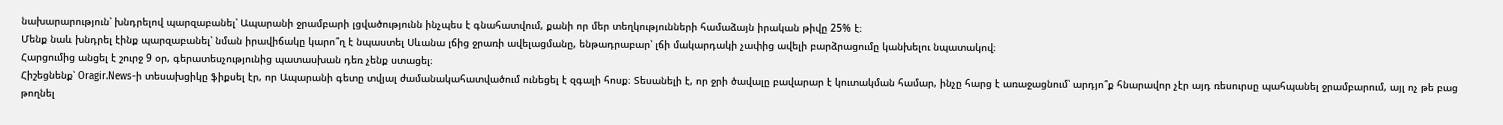նախարարություն՝ խնդրելով պարզաբանել՝ Ապարանի ջրամբարի լցվածությունն ինչպես է գնահատվում, քանի որ մեր տեղկությունների համաձայն իրական թիվը 25% է։
Մենք նաև խնդրել էինք պարզաբանել՝ նման իրավիճակը կարո՞ղ է նպաստել Սևանա լճից ջրառի ավելացմանը, ենթադրաբար՝ լճի մակարդակի չափից ավելի բարձրացումը կանխելու նպատակով։
Հարցումից անցել է շուրջ 9 օր, գերատեսչությունից պատասխան դեռ չենք ստացել։
Հիշեցնենք՝ Oragir.News-ի տեսախցիկը ֆիքսել էր, որ Ապարանի գետը տվյալ ժամանակահատվածում ունեցել է զգալի հոսք։ Տեսանելի է, որ ջրի ծավալը բավարար է կուտակման համար, ինչը հարց է առաջացնում՝ արդյո՞ք հնարավոր չէր այդ ռեսուրսը պահպանել ջրամբարում, այլ ոչ թե բաց թողնել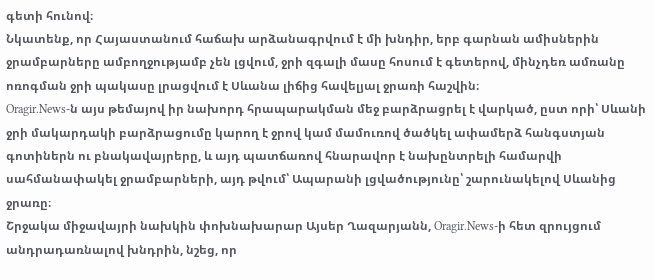գետի հունով։
Նկատենք, որ Հայաստանում հաճախ արձանագրվում է մի խնդիր, երբ գարնան ամիսներին ջրամբարները ամբողջությամբ չեն լցվում, ջրի զգալի մասը հոսում է գետերով, մինչդեռ ամռանը ոռոգման ջրի պակասը լրացվում է Սևանա լիճից հավելյալ ջրառի հաշվին։
Oragir.News-ն այս թեմայով իր նախորդ հրապարակման մեջ բարձրացրել է վարկած, ըստ որի՝ Սևանի ջրի մակարդակի բարձրացումը կարող է ջրով կամ մամուռով ծածկել ափամերձ հանգստյան գոտիներն ու բնակավայրերը, և այդ պատճառով հնարավոր է նախընտրելի համարվի սահմանափակել ջրամբարների, այդ թվում՝ Ապարանի լցվածությունը՝ շարունակելով Սևանից ջրառը։
Շրջակա միջավայրի նախկին փոխնախարար Այսեր Ղազարյանն, Oragir.News-ի հետ զրույցում անդրադառնալով խնդրին, նշեց, որ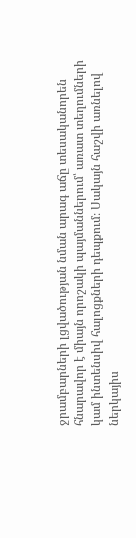ջրամբարների լցվածության նման արագ աճը տեսականորեն հնարավոր է միայն որոշակի պայմաններում՝ առատ տեղումների կամ ինտենսիվ հալոցքների դեպքում։ Սակայն հաշվի առնելով ներկայիս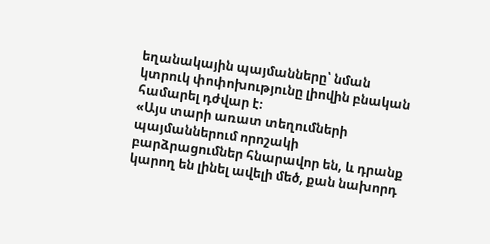եղանակային պայմանները՝ նման կտրուկ փոփոխությունը լիովին բնական համարել դժվար է։
«Այս տարի առատ տեղումների պայմաններում որոշակի բարձրացումներ հնարավոր են, և դրանք կարող են լինել ավելի մեծ, քան նախորդ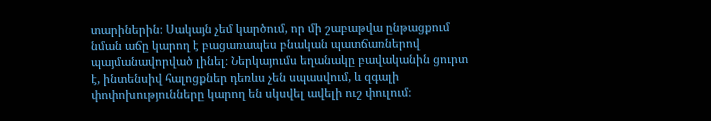տարիներին։ Սակայն չեմ կարծում, որ մի շաբաթվա ընթացքում նման աճը կարող է բացառապես բնական պատճառներով պայմանավորված լինել։ Ներկայումս եղանակը բավականին ցուրտ է, ինտենսիվ հալոցքներ դեռևս չեն սպասվում, և զգալի փոփոխությունները կարող են սկսվել ավելի ուշ փուլում։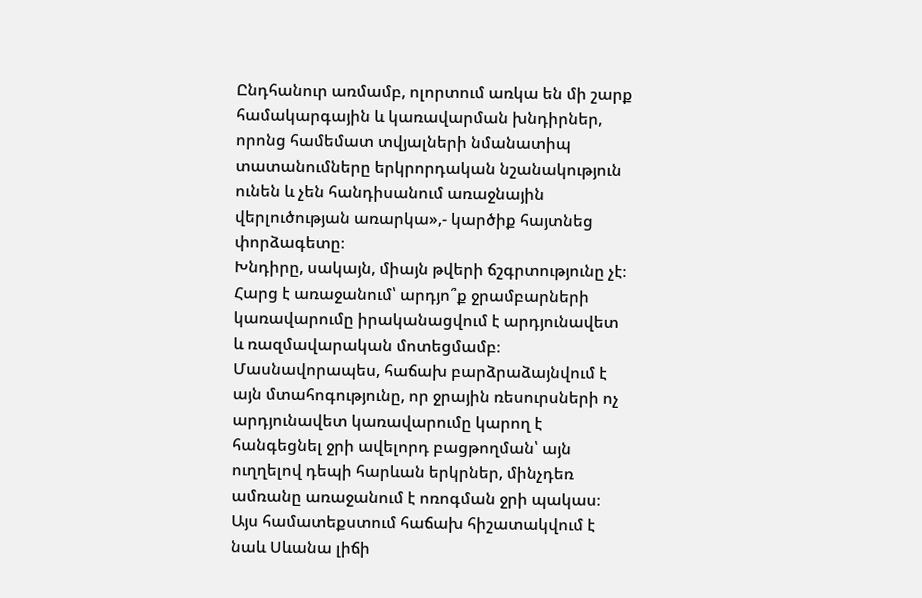Ընդհանուր առմամբ, ոլորտում առկա են մի շարք համակարգային և կառավարման խնդիրներ, որոնց համեմատ տվյալների նմանատիպ տատանումները երկրորդական նշանակություն ունեն և չեն հանդիսանում առաջնային վերլուծության առարկա»,- կարծիք հայտնեց փորձագետը։
Խնդիրը, սակայն, միայն թվերի ճշգրտությունը չէ։ Հարց է առաջանում՝ արդյո՞ք ջրամբարների կառավարումը իրականացվում է արդյունավետ և ռազմավարական մոտեցմամբ։
Մասնավորապես, հաճախ բարձրաձայնվում է այն մտահոգությունը, որ ջրային ռեսուրսների ոչ արդյունավետ կառավարումը կարող է հանգեցնել ջրի ավելորդ բացթողման՝ այն ուղղելով դեպի հարևան երկրներ, մինչդեռ ամռանը առաջանում է ոռոգման ջրի պակաս։
Այս համատեքստում հաճախ հիշատակվում է նաև Սևանա լիճի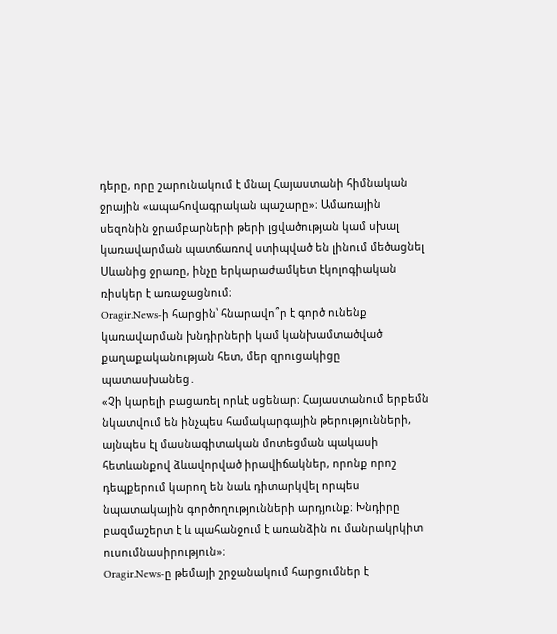դերը, որը շարունակում է մնալ Հայաստանի հիմնական ջրային «ապահովագրական պաշարը»։ Ամառային սեզոնին ջրամբարների թերի լցվածության կամ սխալ կառավարման պատճառով ստիպված են լինում մեծացնել Սևանից ջրառը, ինչը երկարաժամկետ էկոլոգիական ռիսկեր է առաջացնում։
Oragir.News-ի հարցին՝ հնարավո՞ր է գործ ունենք կառավարման խնդիրների կամ կանխամտածված քաղաքականության հետ, մեր զրուցակիցը պատասխանեց․
«Չի կարելի բացառել որևէ սցենար։ Հայաստանում երբեմն նկատվում են ինչպես համակարգային թերությունների, այնպես էլ մասնագիտական մոտեցման պակասի հետևանքով ձևավորված իրավիճակներ, որոնք որոշ դեպքերում կարող են նաև դիտարկվել որպես նպատակային գործողությունների արդյունք։ Խնդիրը բազմաշերտ է և պահանջում է առանձին ու մանրակրկիտ ուսումնասիրություն»։
Oragir.News-ը թեմայի շրջանակում հարցումներ է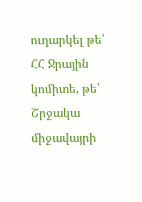ուղարկել թե՛ ՀՀ Ջրային կոմիտե, թե՛ Շրջակա միջավայրի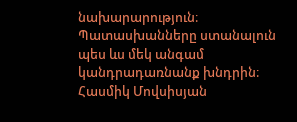նախարարություն։ Պատասխանները ստանալուն պես ևս մեկ անգամ կանդրադառնանք խնդրին։
Հասմիկ Մովսիսյան